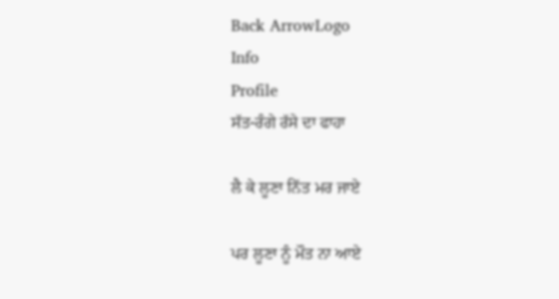Back ArrowLogo
Info
Profile
ਸੱਤ-ਰੰਗੇ ਰੱਸੇ ਦਾ ਫਾਹਾ

ਲੈ ਕੇ ਲੂਣਾ ਨਿੱਤ ਮਰ ਜਾਏ

ਪਰ ਲੂਣਾ ਨੂੰ ਮੌਤ ਨਾ ਆਏ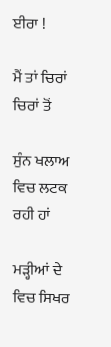ਈਰਾ !

ਮੈਂ ਤਾਂ ਚਿਰਾਂ ਚਿਰਾਂ ਤੋਂ

ਸੁੰਨ ਖਲਾਅ ਵਿਚ ਲਟਕ ਰਹੀ ਹਾਂ

ਮੜ੍ਹੀਆਂ ਦੇ ਵਿਚ ਸਿਖਰ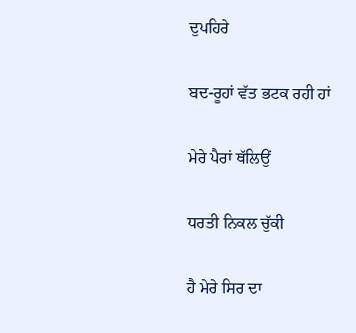ਦੁਪਹਿਰੇ

ਬਦ-ਰੂਹਾਂ ਵੱਤ ਭਟਕ ਰਹੀ ਹਾਂ

ਮੇਰੇ ਪੈਰਾਂ ਥੱਲਿਉਂ

ਧਰਤੀ ਨਿਕਲ ਚੁੱਕੀ

ਹੈ ਮੇਰੇ ਸਿਰ ਦਾ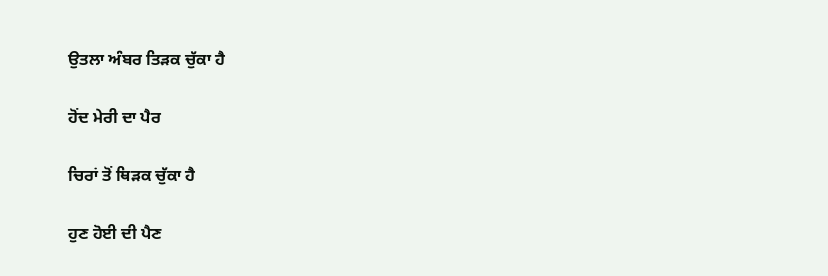ਉਤਲਾ ਅੰਬਰ ਤਿੜਕ ਚੁੱਕਾ ਹੈ

ਹੋਂਦ ਮੇਰੀ ਦਾ ਪੈਰ

ਚਿਰਾਂ ਤੋਂ ਥਿੜਕ ਚੁੱਕਾ ਹੈ

ਹੁਣ ਹੋਈ ਦੀ ਪੈਣ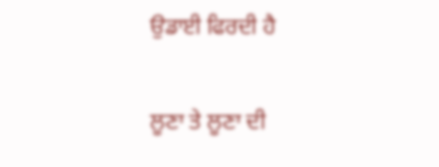ਉਡਾਈ ਫਿਰਦੀ ਹੈ

ਲੂਣਾ ਤੇ ਲੂਣਾ ਦੀ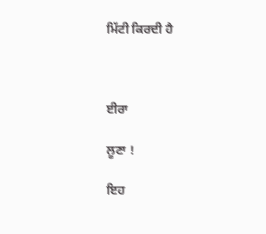ਮਿੱਟੀ ਕਿਰਦੀ ਹੈ



ਈਰਾ

ਲੂਣਾ !

ਇਹ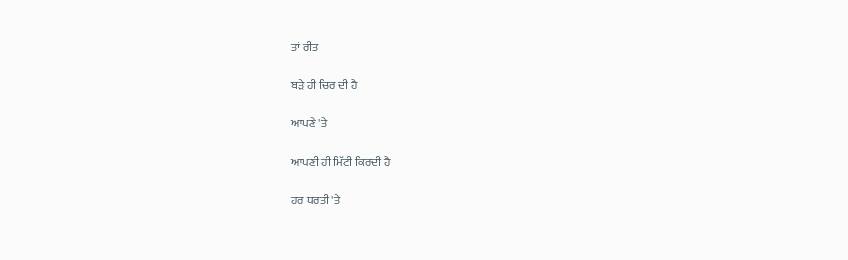ਤਾਂ ਰੀਤ

ਬੜੇ ਹੀ ਚਿਰ ਦੀ ਹੈ

ਆਪਣੇ 'ਤੇ

ਆਪਣੀ ਹੀ ਮਿੱਟੀ ਕਿਰਦੀ ਹੈ

ਹਰ ਧਰਤੀ 'ਤੇ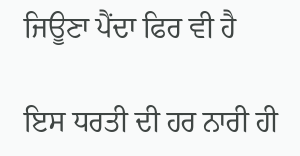ਜਿਊਣਾ ਪੈਂਦਾ ਫਿਰ ਵੀ ਹੈ

ਇਸ ਧਰਤੀ ਦੀ ਹਰ ਨਾਰੀ ਹੀ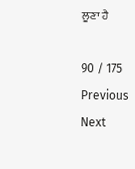ਲੂਣਾ ਹੈ

90 / 175
Previous
Next